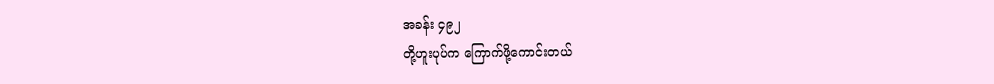အခန်း ၄၉၂
တို့ဟူးပုပ်က ကြောက်ဖို့ကောင်းတယ်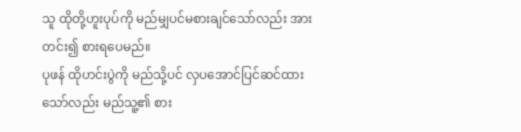သူ ထိုတို့ဟူးပုပ်ကို မည်မျှပင်မစားချင်သော်လည်း အားတင်း၍ စားရပေမည်။
ပုဖန် ထိုဟင်းပွဲကို မည်သို့ပင် လှပအောင်ပြင်ဆင်ထားသော်လည်း မည်သူ့၏ စား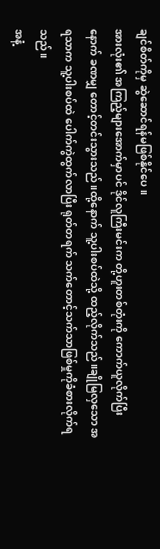ချင်စိတ်ကိုမှ ဆွဲဆောင်ရန်မဖြစ်နိုင်ပေ။
အားလုံး၏ အကြည့်များအောက်မှာပင် ဒိုင်လူကြီးမင်းက တို့ဟူးတစ်တုံးကို ကောက်ယူလိုက်ပြီးနောက် ခဏမျှ တောင့်တင်းသွားသည် ။ထို့နောက် သူ့ပါးစပ်ထဲသို့ ထည့်လိုက်သည်။ချိုမြလှသော အရသာက သူ့ပါးစပ်ထဲ ပေါက်ကွဲထွက်လာပြီး ရုတ်တရက် သက်တောင့်သက်သာဖြစ်မှုကိုခံစားလိုက်ရသည်။
အနံ့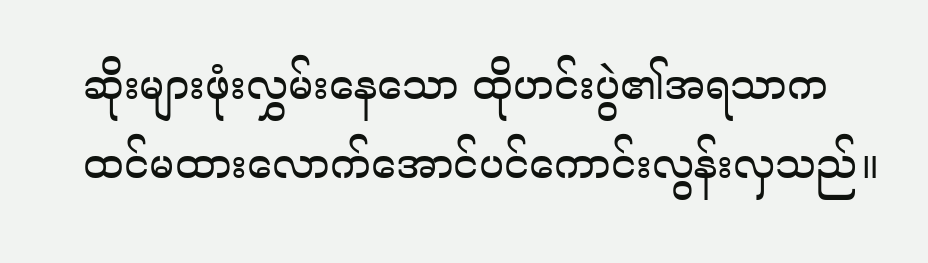ဆိုးများဖုံးလွှမ်းနေသော ထိုဟင်းပွဲ၏အရသာက ထင်မထားလောက်အောင်ပင်ကောင်းလွန်းလှသည်။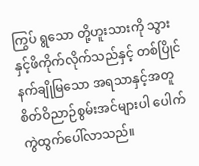ကြွပ် ရွသော တို့ဟူးသားကို သွားနှင့်ဖိကိုက်လိုက်သည်နှင့် တစ်ပြိုင်နက်ချိုမြသော အရသာနှင့်အတူ စိတ်ဝိညာဉ်စွမ်းအင်များပါ ပေါက်ကွဲထွက်ပေါ်လာသည်။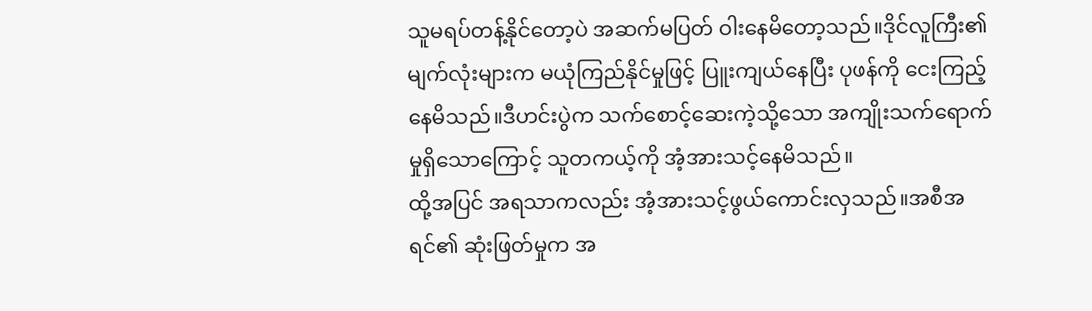သူမရပ်တန့်နိုင်တော့ပဲ အဆက်မပြတ် ဝါးနေမိတော့သည်။ဒိုင်လူကြီး၏ မျက်လုံးများက မယုံကြည်နိုင်မှုဖြင့် ပြူးကျယ်နေပြီး ပုဖန်ကို ငေးကြည့်နေမိသည်။ဒီဟင်းပွဲက သက်စောင့်ဆေးကဲ့သို့သော အကျိုးသက်ရောက်မှုရှိသောကြောင့် သူတကယ့်ကို အံ့အားသင့်နေမိသည်။
ထို့အပြင် အရသာကလည်း အံ့အားသင့်ဖွယ်ကောင်းလှသည်။အစီအရင်၏ ဆုံးဖြတ်မှုက အ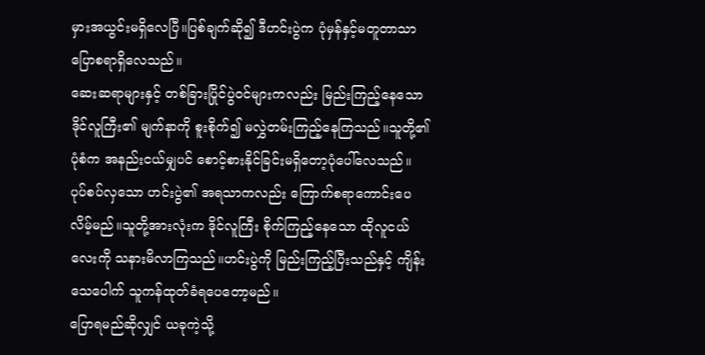မှားအယွင်းမရှိလေပြီ။ပြစ်ချက်ဆို၍ ဒီဟင်းပွဲက ပုံမှန်နှင့်မတူတာသာ ပြောစရာရှိလေသည်။
ဆေးဆရာများနှင့် တစ်ခြားပြိုင်ပွဲဝင်များကလည်း မြည်းကြည့်နေသော ဒိုင်လူကြီး၏ မျက်နာကို စူးစိုက်၍ မလွှဲတမ်းကြည့်နေကြသည်။သူတို့၏ ပုံစံက အနည်းငယ်မျှပင် စောင့်စားနိုင်ခြင်းမရှိတော့ပုံပေါ်လေသည်။
ပုပ်စပ်လှသော ဟင်းပွဲ၏ အရသာကလည်း ကြောက်စရာကောင်းပေလိမ့်မည်။သူတို့အားလုံးက ဒိုင်လူကြီး စိုက်ကြည့်နေသော ထိုလူငယ်လေးကို သနားမိလာကြသည်။ဟင်းပွဲကို မြည်းကြည့်ပြီးသည်နှင့် ကျိန်းသေပေါက် သူကန်ထုတ်ခံရပေတော့မည်။
ပြောရမည်ဆိုလျှင် ယခုကဲ့သို့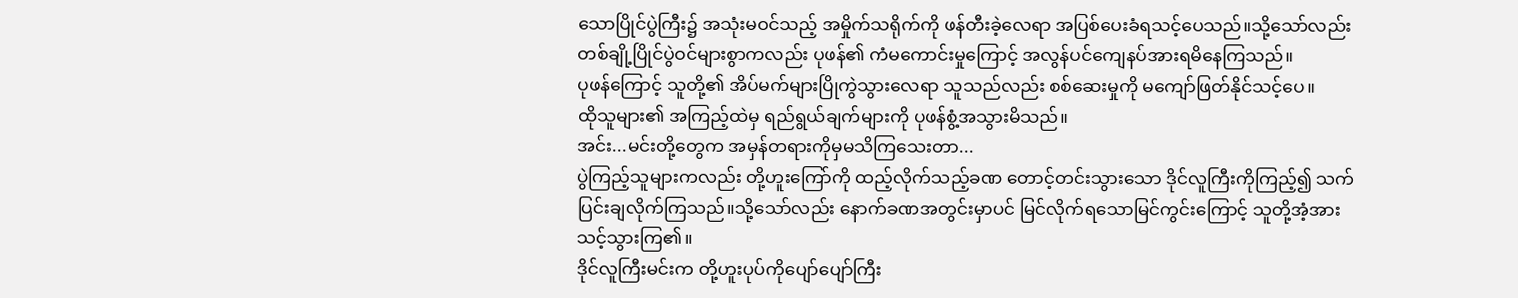သောပြိုင်ပွဲကြီး၌ အသုံးမဝင်သည့် အမှိုက်သရိုက်ကို ဖန်တီးခဲ့လေရာ အပြစ်ပေးခံရသင့်ပေသည်။သို့သော်လည်း တစ်ချို့ပြိုင်ပွဲဝင်များစွာကလည်း ပုဖန်၏ ကံမကောင်းမှုကြောင့် အလွန်ပင်ကျေနပ်အားရမိနေကြသည်။
ပုဖန်ကြောင့် သူတို့၏ အိပ်မက်များပြိုကွဲသွားလေရာ သူသည်လည်း စစ်ဆေးမှုကို မကျော်ဖြတ်နိုင်သင့်ပေ။
ထိုသူများ၏ အကြည့်ထဲမှ ရည်ရွယ်ချက်များကို ပုဖန်စွံ့အသွားမိသည်။
အင်း...မင်းတို့တွေက အမှန်တရားကိုမှမသိကြသေးတာ...
ပွဲကြည့်သူများကလည်း တို့ဟူးကြော်ကို ထည့်လိုက်သည့်ခဏ တောင့်တင်းသွားသော ဒိုင်လူကြီးကိုကြည့်၍ သက်ပြင်းချလိုက်ကြသည်။သို့သော်လည်း နောက်ခဏအတွင်းမှာပင် မြင်လိုက်ရသောမြင်ကွင်းကြောင့် သူတို့အံ့အားသင့်သွားကြ၏။
ဒိုင်လူကြီးမင်းက တို့ဟူးပုပ်ကိုပျော်ပျော်ကြီး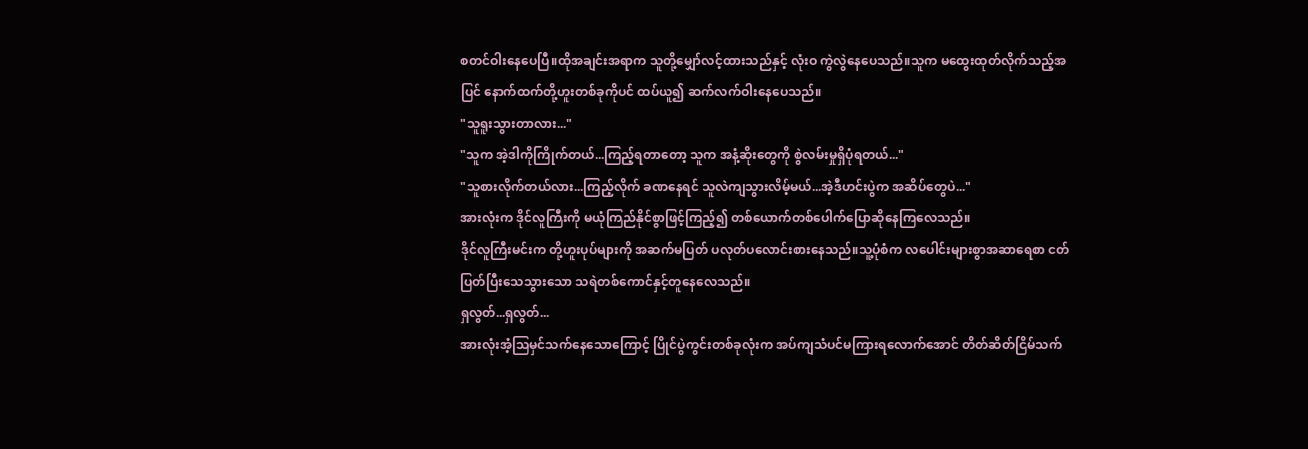စတင်ဝါးနေပေပြီ။ထိုအချင်းအရာက သူတို့မျှော်လင့်ထားသည်နှင့် လုံးဝ ကွဲလွဲနေပေသည်။သူက မထွေးထုတ်လိုက်သည့်အပြင် နောက်ထက်တို့ဟူးတစ်ခုကိုပင် ထပ်ယူ၍ ဆက်လက်ဝါးနေပေသည်။
"သူရူးသွားတာလား..."
"သူက အဲ့ဒါကိုကြိုက်တယ်...ကြည့်ရတာတော့ သူက အနံ့ဆိုးတွေကို စွဲလမ်းမှုရှိပုံရတယ်..."
"သူစားလိုက်တယ်လား...ကြည့်လိုက် ခဏနေရင် သူလဲကျသွားလိမ့်မယ်...အဲ့ဒီဟင်းပွဲက အဆိပ်တွေပဲ..."
အားလုံးက ဒိုင်လူကြီးကို မယုံကြည်နိုင်စွာဖြင့်ကြည့်၍ တစ်ယောက်တစ်ပေါက်ပြောဆိုနေကြလေသည်။
ဒိုင်လူကြီးမင်းက တို့ဟူးပုပ်များကို အဆက်မပြတ် ပလုတ်ပလောင်းစားနေသည်။သူ့ပုံစံက လပေါင်းများစွာအဆာရေစာ ငတ်ပြတ်ပြီးသေသွားသော သရဲတစ်ကောင်နှင့်တူနေလေသည်။
ရှလွတ်...ရှလွတ်...
အားလုံးအံ့သြမှင်သက်နေသောကြောင့် ပြိုင်ပွဲကွင်းတစ်ခုလုံးက အပ်ကျသံပင်မကြားရလောက်အောင် တိတ်ဆိတ်ငြိမ်သက်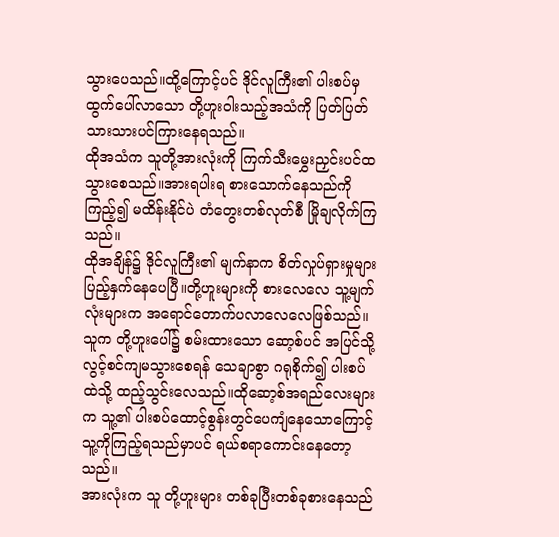သွားပေသည်။ထို့ကြောင့်ပင် ဒိုင်လူကြီး၏ ပါးစပ်မှထွက်ပေါ်လာသော တို့ဟူးဝါးသည့်အသံကို ပြတ်ပြတ်သားသားပင်ကြားနေရသည်။
ထိုအသံက သူတို့အားလုံးကို ကြက်သီးမွှေးညှင်းပင်ထသွားစေသည်။အားရပါးရ စားသောက်နေသည်ကိုကြည့်၍ မထိန်းနိုင်ပဲ တံတွေးတစ်လုတ်စီ မြိုချလိုက်ကြသည်။
ထိုအချိန်၌ ဒိုင်လူကြီး၏ မျက်နာက စိတ်လှုပ်ရှားမှုများ ပြည့်နှက်နေပေပြီ။တို့ဟူးများကို စားလေလေ သူ့မျက်လုံးများက အရောင်တောက်ပလာလေလေဖြစ်သည်။
သူက တို့ဟူးပေါ်၌ စမ်းထားသော ဆော့စ်ပင် အပြင်သို့ လွင့်စင်ကျမသွားစေရန် သေချာစွာ ဂရုစိုက်၍ ပါးစပ်ထဲသို့ ထည့်သွင်းလေသည်။ထိုဆော့စ်အရည်လေးများက သူ့၏ ပါးစပ်ထောင့်စွန်းတွင်ပေကျံနေသောကြောင့် သူ့ကိုကြည့်ရသည်မှာပင် ရယ်စရာကောင်းနေတော့သည်။
အားလုံးက သူ တို့ဟူးများ တစ်ခုပြီးတစ်ခုစားနေသည်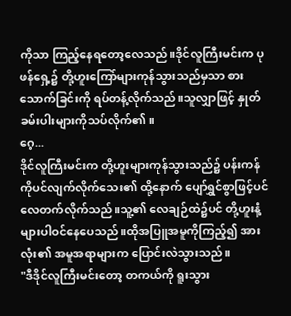ကိုသာ ကြည့်နေရတော့လေသည်။ဒိုင်လူကြီးမင်းက ပုဖန်ရှေ့၌ တို့ဟူးကြော်များကုန်သွားသည်မှသာ စားသောက်ခြင်းကို ရပ်တန့်လိုက်သည်။သူလျှာဖြင့် နှုတ်ခမ်းပါးများကိုသပ်လိုက်၏။
ဂေ့...
ဒိုင်လူကြီးမင်းက တို့ဟူးများကုန်သွားသည်၌ ပန်းကန်ကိုပင်လျက်လိုက်သေး၏ ထို့နောက် ပျော်ရွှင်စွာဖြင့်ပင် လေတက်လိုက်သည်။သူ့၏ လေချဉ်ထဲ၌ပင် တို့ဟူးနံ့များပါဝင်နေပေသည်။ထိုအပြူအမူကိုကြည့်၍ အားလုံး၏ အမူအရာများက ပြောင်းလဲသွားသည်။
"ဒီဒိုင်လူကြီးမင်းတော့ တကယ်ကို ရူးသွား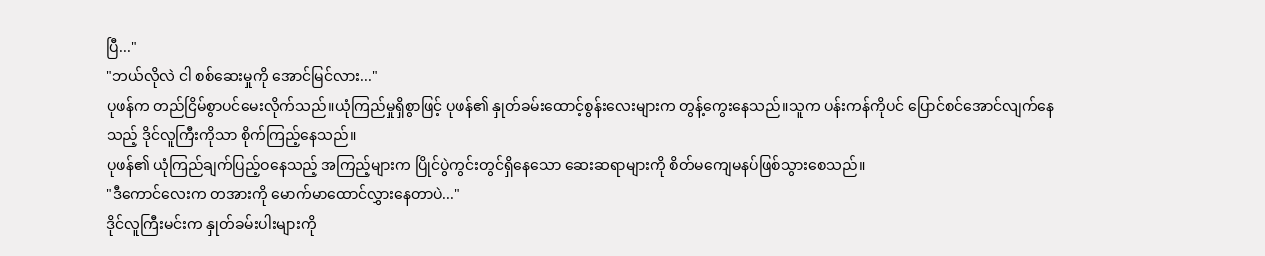ပြီ..."
"ဘယ်လိုလဲ ငါ စစ်ဆေးမှုကို အောင်မြင်လား..."
ပုဖန်က တည်ငြိမ်စွာပင်မေးလိုက်သည်။ယုံကြည်မှုရှိစွာဖြင့် ပုဖန်၏ နှုတ်ခမ်းထောင့်စွန်းလေးများက တွန့်ကွေးနေသည်။သူက ပန်းကန်ကိုပင် ပြောင်စင်အောင်လျက်နေသည့် ဒိုင်လူကြီးကိုသာ စိုက်ကြည့်နေသည်။
ပုဖန်၏ ယုံကြည်ချက်ပြည့်ဝနေသည့် အကြည့်များက ပြိုင်ပွဲကွင်းတွင်ရှိနေသော ဆေးဆရာများကို စိတ်မကျေမနပ်ဖြစ်သွားစေသည်။
"ဒီကောင်လေးက တအားကို မောက်မာထောင်လွှားနေတာပဲ..."
ဒိုင်လူကြီးမင်းက နှုတ်ခမ်းပါးများကို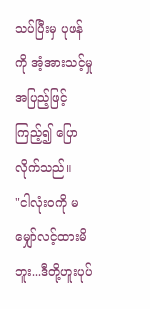သပ်ပြီးမှ ပုဖန်ကို အံ့အားသင့်မှု အပြည့်ဖြင့် ကြည့်၍ ပြောလိုက်သည်။
"ငါလုံးဝကို မမျှော်လင့်ထားမိဘူး...ဒီတို့ဟူးပုပ်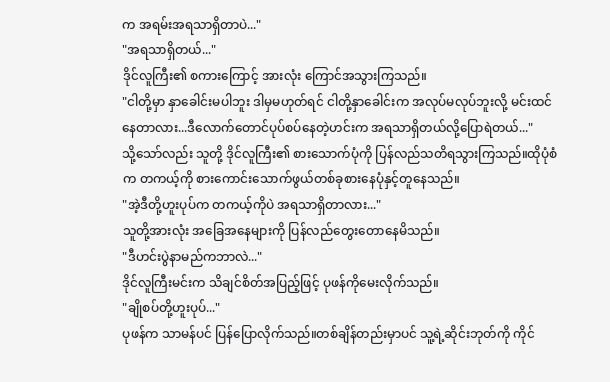က အရမ်းအရသာရှိတာပဲ..."
"အရသာရှိတယ်..."
ဒိုင်လူကြီး၏ စကားကြောင့် အားလုံး ကြောင်အသွားကြသည်။
"ငါတို့မှာ နှာခေါင်းမပါဘူး ဒါမှမဟုတ်ရင် ငါတို့နှာခေါင်းက အလုပ်မလုပ်ဘူးလို့ မင်းထင်နေတာလား...ဒီလောက်တောင်ပုပ်စပ်နေတဲ့ဟင်းက အရသာရှိတယ်လို့ပြောရဲတယ်..."
သို့သော်လည်း သူတို့ ဒိုင်လူကြီး၏ စားသောက်ပုံကို ပြန်လည်သတိရသွားကြသည်။ထိုပုံစံက တကယ့်ကို စားကောင်းသောက်ဖွယ်တစ်ခုစားနေပုံနှင့်တူနေသည်။
"အဲ့ဒီတို့ဟူးပုပ်က တကယ့်ကိုပဲ အရသာရှိတာလား..."
သူတို့အားလုံး အခြေအနေများကို ပြန်လည်တွေးတောနေမိသည်။
"ဒီဟင်းပွဲနာမည်ကဘာလဲ..."
ဒိုင်လူကြီးမင်းက သိချင်စိတ်အပြည့်ဖြင့် ပုဖန်ကိုမေးလိုက်သည်။
"ချိုစပ်တို့ဟူးပုပ်..."
ပုဖန်က သာမန်ပင် ပြန်ပြောလိုက်သည်။တစ်ချိန်တည်းမှာပင် သူ့ရဲ့ဆိုင်းဘုတ်ကို ကိုင်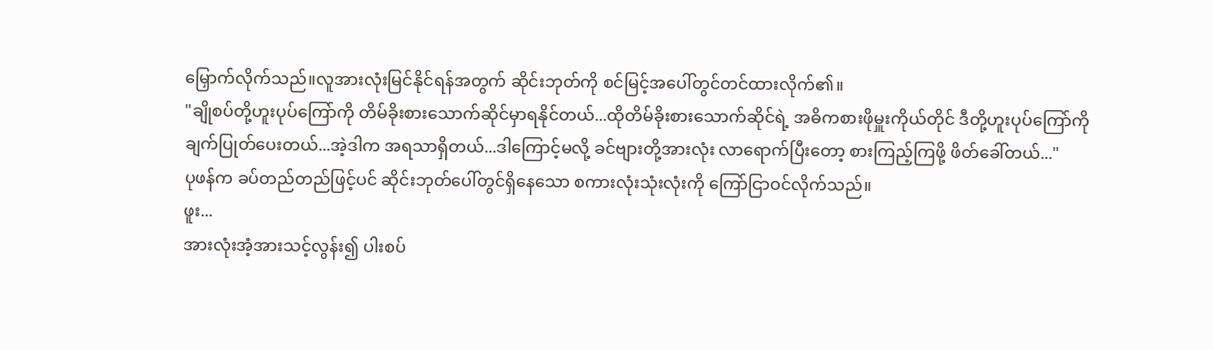မြှောက်လိုက်သည်။လူအားလုံးမြင်နိုင်ရန်အတွက် ဆိုင်းဘုတ်ကို စင်မြင့်အပေါ်တွင်တင်ထားလိုက်၏။
"ချိုစပ်တို့ဟူးပုပ်ကြော်ကို တိမ်ခိုးစားသောက်ဆိုင်မှာရနိုင်တယ်...ထိုတိမ်ခိုးစားသောက်ဆိုင်ရဲ့ အဓိကစားဖိုမှူးကိုယ်တိုင် ဒီတို့ဟူးပုပ်ကြော်ကို ချက်ပြုတ်ပေးတယ်...အဲ့ဒါက အရသာရှိတယ်...ဒါကြောင့်မလို့ ခင်ဗျားတို့အားလုံး လာရောက်ပြီးတော့ စားကြည့်ကြဖို့ ဖိတ်ခေါ်တယ်..."
ပုဖန်က ခပ်တည်တည်ဖြင့်ပင် ဆိုင်းဘုတ်ပေါ်တွင်ရှိနေသော စကားလုံးသုံးလုံးကို ကြော်ငြာဝင်လိုက်သည်။
ဖူး...
အားလုံးအံ့အားသင့်လွန်း၍ ပါးစပ်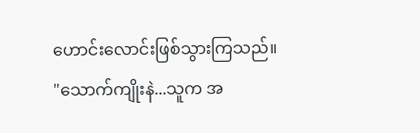ဟောင်းလောင်းဖြစ်သွားကြသည်။
"သောက်ကျိုးနဲ...သူက အ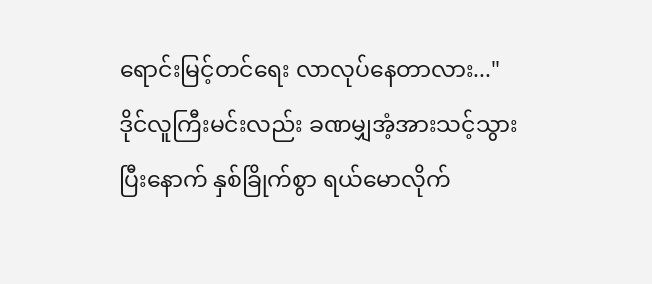ရောင်းမြင့်တင်ရေး လာလုပ်နေတာလား..."
ဒိုင်လူကြီးမင်းလည်း ခဏမျှအံ့အားသင့်သွားပြီးနောက် နှစ်ခြိုက်စွာ ရယ်မောလိုက်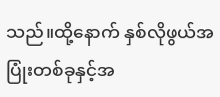သည်။ထို့နောက် နှစ်လိုဖွယ်အပြုံးတစ်ခုနှင့်အ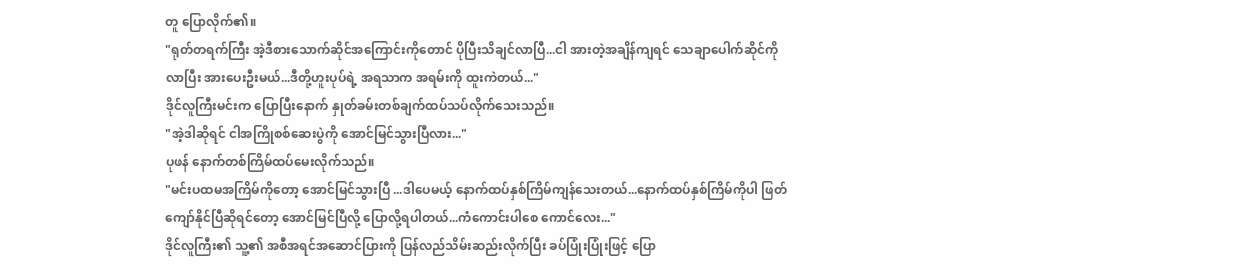တူ ပြောလိုက်၏။
"ရုတ်တရက်ကြီး အဲ့ဒီစားသောက်ဆိုင်အကြောင်းကိုတောင် ပိုပြီးသိချင်လာပြီ...ငါ အားတဲ့အချိန်ကျရင် သေချာပေါက်ဆိုင်ကိုလာပြီး အားပေးဦးမယ်...ဒီတို့ဟူးပုပ်ရဲ့ အရသာက အရမ်းကို ထူးကဲတယ်..."
ဒိုင်လူကြီးမင်းက ပြောပြီးနောက် နှုတ်ခမ်းတစ်ချက်ထပ်သပ်လိုက်သေးသည်။
"အဲ့ဒါဆိုရင် ငါအကြိုစစ်ဆေးပွဲကို အောင်မြင်သွားပြီလား..."
ပုဖန် နောက်တစ်ကြိမ်ထပ်မေးလိုက်သည်။
"မင်းပထမအကြိမ်ကိုတော့ အောင်မြင်သွားပြီ ...ဒါပေမယ့် နောက်ထပ်နှစ်ကြိမ်ကျန်သေးတယ်...နောက်ထပ်နှစ်ကြိမ်ကိုပါ ဖြတ်ကျော်နိုင်ပြီဆိုရင်တော့ အောင်မြင်ပြီလို့ ပြောလို့ရပါတယ်...ကံကောင်းပါစေ ကောင်လေး..."
ဒိုင်လူကြီး၏ သူ့၏ အစီအရင်အဆောင်ပြားကို ပြန်လည်သိမ်းဆည်းလိုက်ပြီး ခပ်ပြုံးပြုံးဖြင့် ပြော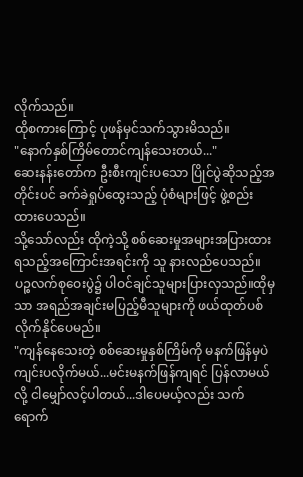လိုက်သည်။
ထိုစကားကြောင့် ပုဖန်မှင်သက်သွားမိသည်။
"နောက်နှစ်ကြိမ်တောင်ကျန်သေးတယ်..."
ဆေးနန်းတော်က ဦးစီးကျင်းပသော ပြိုင်ပွဲဆိုသည့်အတိုင်းပင် ခက်ခဲရှုပ်ထွေးသည့် ပုံစံများဖြင့် ဖွဲ့စည်းထားပေသည်။
သို့သော်လည်း ထိုကဲ့သို့ စစ်ဆေးမှုအများအပြားထားရသည့်အကြောင်းအရင်းကို သူ နားလည်ပေသည်။ပဉ္စလက်စုဝေးပွဲ၌ ပါဝင်ချင်သူများပြားလှသည်။ထိုမှသာ အရည်အချင်းမပြည့်မီသူများကို ဖယ်ထုတ်ပစ်လိုက်နိုင်ပေမည်။
"ကျန်နေသေးတဲ့ စစ်ဆေးမှုနှစ်ကြိမ်ကို မနက်ဖြန်မှပဲ ကျင်းပလိုက်မယ်...မင်းမနက်ဖြန်ကျရင် ပြန်လာမယ်လို့ ငါမျှော်လင့်ပါတယ်...ဒါပေမယ့်လည်း သက်ရောက်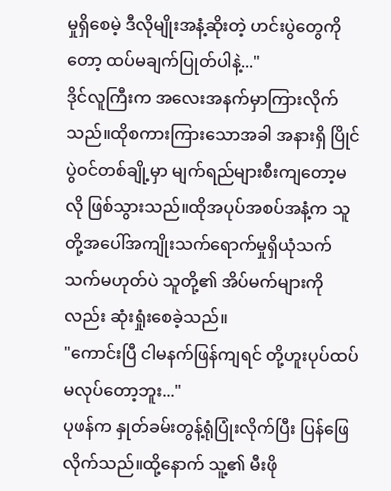မှုရှိစေမဲ့ ဒီလိုမျိုးအနံ့ဆိုးတဲ့ ဟင်းပွဲတွေကိုတော့ ထပ်မချက်ပြုတ်ပါနဲ့..."
ဒိုင်လူကြီးက အလေးအနက်မှာကြားလိုက်သည်။ထိုစကားကြားသောအခါ အနားရှိ ပြိုင်ပွဲဝင်တစ်ချို့မှာ မျက်ရည်များစီးကျတော့မလို ဖြစ်သွားသည်။ထိုအပုပ်အစပ်အနံ့က သူတို့အပေါ်အကျိုးသက်ရောက်မှုရှိယုံသက်သက်မဟုတ်ပဲ သူတို့၏ အိပ်မက်များကိုလည်း ဆုံးရှုံးစေခဲ့သည်။
"ကောင်းပြီ ငါမနက်ဖြန်ကျရင် တို့ဟူးပုပ်ထပ်မလုပ်တော့ဘူး..."
ပုဖန်က နှုတ်ခမ်းတွန့်ရုံပြုံးလိုက်ပြီး ပြန်ဖြေလိုက်သည်။ထို့နောက် သူ့၏ မီးဖို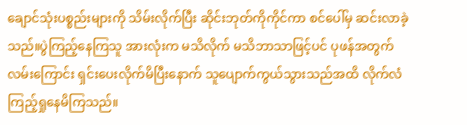ချောင်သုံးပစ္စည်းများကို သိမ်းလိုက်ပြီး ဆိုင်းဘုတ်ကိုကိုင်ကာ စင်ပေါ်မှ ဆင်းလာခဲ့သည်။ပွဲကြည့်နေကြသူ အားလုံးက မသိလိုက် မသိဘာသာဖြင့်ပင် ပုဖန်အတွက် လမ်းကြောင်း ရှင်းပေးလိုက်မိပြီးနောက် သူပျောက်ကွယ်သွားသည်အထိ လိုက်လံကြည့်ရှုနေမိကြသည်။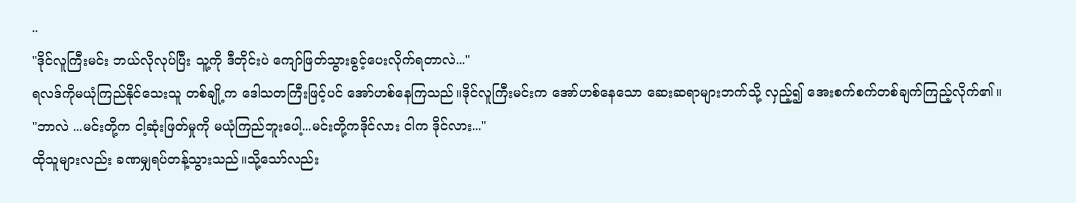..
"ဒိုင်လူကြီးမင်း ဘယ်လိုလုပ်ပြီး သူ့ကို ဒီတိုင်းပဲ ကျော်ဖြတ်သွားခွင့်ပေးလိုက်ရတာလဲ..."
ရလဒ်ကိုမယုံကြည်နိုင်သေးသူ တစ်ချို့က ဒေါသတကြီးဖြင့်ပင် အော်ဟစ်နေကြသည်။ဒိုင်လူကြီးမင်းက အော်ဟစ်နေသော ဆေးဆရာများဘက်သို့ လှည့်၍ အေးစက်စက်တစ်ချက်ကြည့်လိုက်၏။
"ဘာလဲ ...မင်းတို့က ငါ့ဆုံးဖြတ်မှုကို မယုံကြည်ဘူးပေါ့...မင်းတို့ကဒိုင်လား ငါက ဒိုင်လား..."
ထိုသူများလည်း ခဏမျှရပ်တန့်သွားသည်။သို့သော်လည်း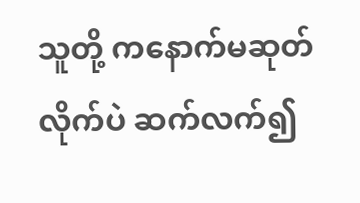သူတို့ ကနောက်မဆုတ်လိုက်ပဲ ဆက်လက်၍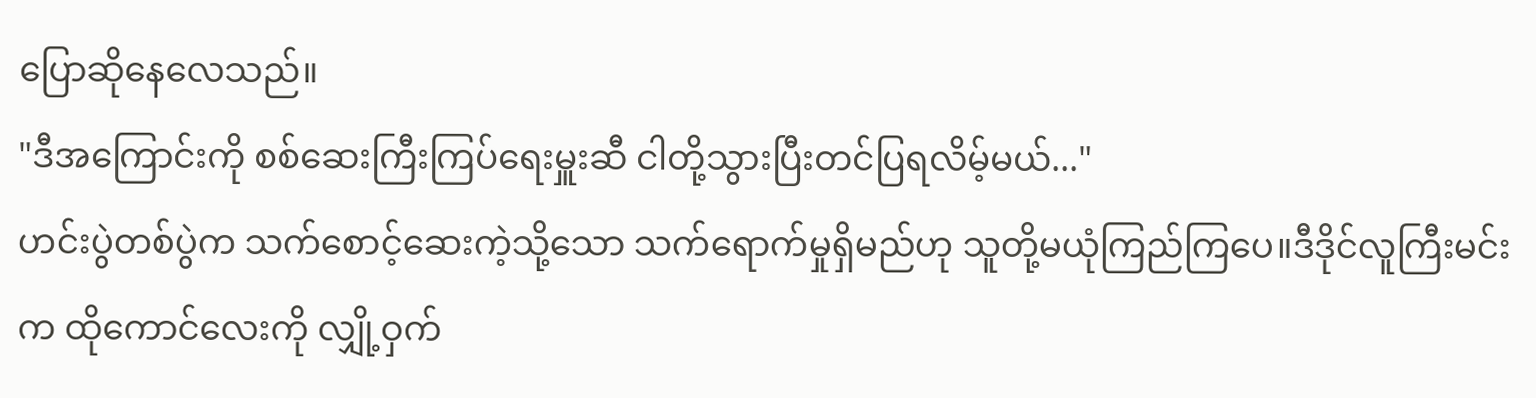ပြောဆိုနေလေသည်။
"ဒီအကြောင်းကို စစ်ဆေးကြီးကြပ်ရေးမှူးဆီ ငါတို့သွားပြီးတင်ပြရလိမ့်မယ်..."
ဟင်းပွဲတစ်ပွဲက သက်စောင့်ဆေးကဲ့သို့သော သက်ရောက်မှုရှိမည်ဟု သူတို့မယုံကြည်ကြပေ။ဒီဒိုင်လူကြီးမင်းက ထိုကောင်လေးကို လျှို့ဝှက်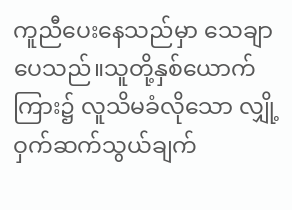ကူညီပေးနေသည်မှာ သေချာပေသည်။သူတို့နှစ်ယောက်ကြား၌ လူသိမခံလိုသော လျှို့ဝှက်ဆက်သွယ်ချက်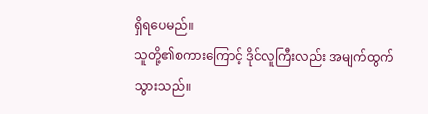ရှိရပေမည်။
သူတို့၏စကားကြောင့် ဒိုင်လူကြီးလည်း အမျက်ထွက်သွားသည်။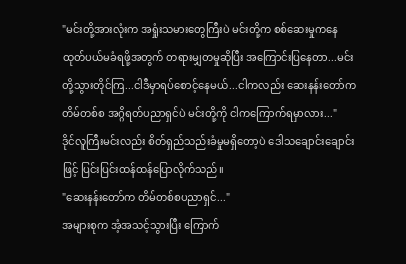"မင်းတို့အားလုံးက အရှုံးသမားတွေကြီးပဲ မင်းတို့က စစ်ဆေးမှုကနေ ထုတ်ပယ်မခံရဖို့အတွက် တရားမျှတမှုဆိုပြီး အကြောင်းပြနေတာ...မင်းတို့သွားတိုင်ကြ...ငါဒီမှာရပ်စောင့်နေမယ်...ငါကလည်း ဆေးနန်းတော်က တိမ်တစ်စ အဂ္ဂိရတ်ပညာရှင်ပဲ မင်းတို့ကို ငါကကြောက်ရမှာလား..."
ဒိုင်လူကြီးမင်းလည်း စိတ်ရှည်သည်းခံမှုမရှိတော့ပဲ ဒေါသချောင်းချောင်းဖြင့် ပြင်းပြင်းထန်ထန်ပြောလိုက်သည်။
"ဆေးနန်းတော်က တိမ်တစ်စပညာရှင်..."
အများစုက အံ့အသင့်သွားပြီး ကြောက်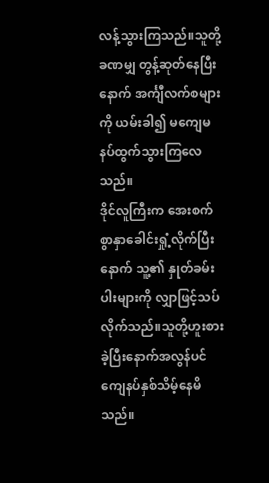လန့်သွားကြသည်။သူတို့ခဏမျှ တွန့်ဆုတ်နေပြီးနောက် အင်္ကျီလက်စများကို ယမ်းခါ၍ မကျေမနပ်ထွက်သွားကြလေသည်။
ဒိုင်လူကြီးက အေးစက်စွာနှာခေါင်းရှုံ့လိုက်ပြီးနောက် သူ့၏ နှုတ်ခမ်းပါးများကို လျှာဖြင့်သပ်လိုက်သည်။သူတို့ဟူးစားခဲ့ပြီးနောက်အလွန်ပင် ကျေနပ်နှစ်သိမ့်နေမိသည်။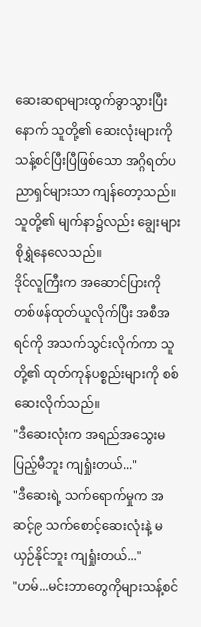ဆေးဆရာများထွက်ခွာသွားပြီးနောက် သူတို့၏ ဆေးလုံးများကို သန့်စင်ပြီးပြီဖြစ်သော အဂ္ဂိရတ်ပညာရှင်များသာ ကျန်တော့သည်။သူတို့၏ မျက်နာ၌လည်း ချွေးများစိုရွှဲနေလေသည်။
ဒိုင်လူကြီးက အဆောင်ပြားကို တစ်ဖန်ထုတ်ယူလိုက်ပြီး အစီအရင်ကို အသက်သွင်းလိုက်ကာ သူတို့၏ ထုတ်ကုန်ပစ္စည်းများကို စစ်ဆေးလိုက်သည်။
"ဒီဆေးလုံးက အရည်အသွေးမပြည့်မီဘူး ကျရှုံးတယ်..."
"ဒီဆေးရဲ့ သက်ရောက်မှုက အဆင့်၉ သက်စောင့်ဆေးလုံးနဲ့ မယှဉ်နိုင်ဘူး ကျရှုံးတယ်..."
"ဟမ်...မင်းဘာတွေကိုများသန့်စင်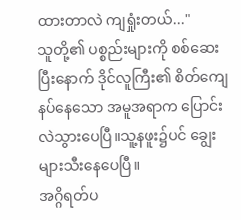ထားတာလဲ ကျရှုံးတယ်..."
သူတို့၏ ပစ္စည်းများကို စစ်ဆေးပြီးနောက် ဒိုင်လူကြီး၏ စိတ်ကျေနပ်နေသော အမူအရာက ပြောင်းလဲသွားပေပြီ။သူ့နဖူး၌ပင် ချွေးများသီးနေပေပြီ။
အဂ္ဂိရတ်ပ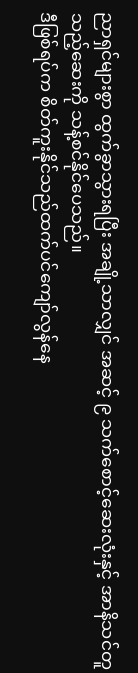ညာရှင်များစွာ ထွက်ခွာသွားရပြီး အချို့သာလျှင် အဆင့် ၉ သက်စောင့်ဆေးလုံးနှင့် အာနိသင်တူသည့်ဆေးကို သန့်စင်နိုင်ပေသည်။
ဒီဖြစ်ရပ်က စိတ်ကူးနိုင်သည်ထက်ပင်ကျော်လွန်နေ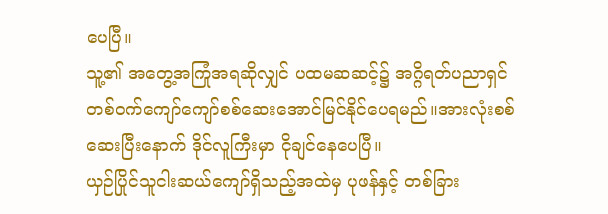ပေပြီ။
သူ့၏ အတွေ့အကြုံအရဆိုလျှင် ပထမဆဆင့်၌ အဂ္ဂိရတ်ပညာရှင်တစ်ဝက်ကျော်ကျော်စစ်ဆေးအောင်မြင်နိုင်ပေရမည်။အားလုံးစစ်ဆေးပြီးနောက် ဒိုင်လူကြီးမှာ ငိုချင်နေပေပြီ။
ယှဉ်ပြိုင်သူငါးဆယ်ကျော်ရှိသည့်အထဲမှ ပုဖန်နှင့် တစ်ခြား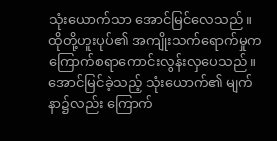သုံးယောက်သာ အောင်မြင်လေသည်။
ထိုတို့ဟူးပုပ်၏ အကျိုးသက်ရောက်မှုက ကြောက်စရာကောင်းလွန်းလှပေသည်။
အောင်မြင်ခဲ့သည့် သုံးယောက်၏ မျက်နာ၌လည်း ကြောက်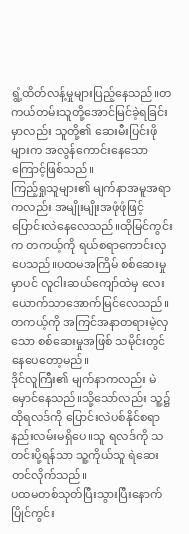ရွံ့ထိတ်လန့်မှုများပြည့်နေသည်။တကယ်တမ်းသူတို့အောင်မြင်ခဲ့ရခြင်းမှာလည်း သူတို့၏ ဆေးမီးပြင်းဖိုများက အလွန်ကောင်းနေသောကြောင့်ဖြစ်သည်။
ကြည့်ရှုသူများ၏ မျက်နာအမူအရာကလည်း အမျိုးမျိုးအဖုံဖုံဖြင့်ပြောင်းလဲနေလေသည်။ထိုမြင်ကွင်းက တကယ့်ကို ရယ်စရာကောင်းလှပေသည်။ပထမအကြိမ် စစ်ဆေးမှုမှာပင် လူငါးဆယ်ကျော်ထဲမှ လေးယောက်သာအောက်မြင်လေသည်။
တကယ့်ကို အကြင်အနာတရားမဲ့လှသော စစ်ဆေးမှုအဖြစ် သမိုင်းတွင်နေပေတော့မည်။
ဒိုင်လူကြီး၏ မျက်နာကလည်း မဲမှောင်နေသည်။သို့သော်လည်း သူ့၌ ထိုရလဒ်ကို ပြောင်းလဲပစ်နိုင်စရာနည်းလမ်းမရှိပေ။သူ ရလဒ်ကို သတင်းပို့ရန်သာ သူ့ကိုယ်သူ ရဲဆေးတင်လိုက်သည်။
ပထမတစ်သုတ်ပြီးသွားပြီးနောက် ပြိုင်ကွင်း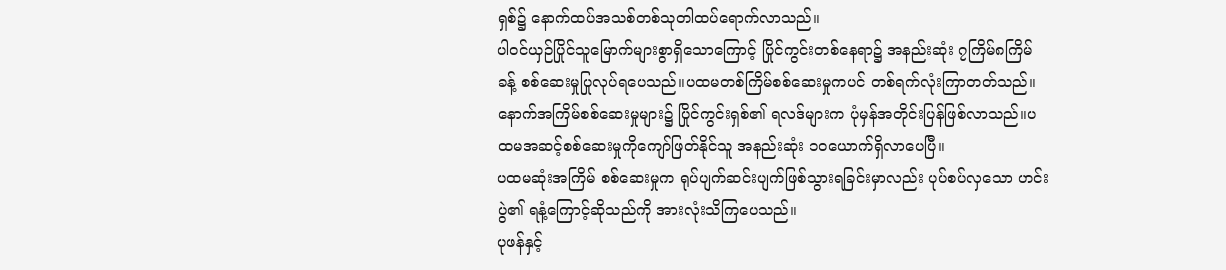ရှစ်၌ နောက်ထပ်အသစ်တစ်သုတါထပ်ရောက်လာသည်။
ပါဝင်ယှဉ်ပြိုင်သူမြောက်များစွာရှိသောကြောင့် ပြိုင်ကွင်းတစ်နေရာ၌ အနည်းဆုံး ၇ကြိမ်၈ကြိမ်ခန့် စစ်ဆေးမှုပြုလုပ်ရပေသည်။ပထမတစ်ကြိမ်စစ်ဆေးမှုကပင် တစ်ရက်လုံးကြာတတ်သည်။
နောက်အကြိမ်စစ်ဆေးမှုများ၌ ပြိုင်ကွင်းရှစ်၏ ရလဒ်များက ပုံမှန်အတိုင်းပြန်ဖြစ်လာသည်။ပထမအဆင့်စစ်ဆေးမှုကိုကျော်ဖြတ်နိုင်သူ အနည်းဆုံး ၁၀ယောက်ရှိလာပေပြီ။
ပထမဆုံးအကြိမ် စစ်ဆေးမှုက ရုပ်ပျက်ဆင်းပျက်ဖြစ်သွားရခြင်းမှာလည်း ပုပ်စပ်လှသော ဟင်းပွဲ၏ ရနံ့ကြောင့်ဆိုသည်ကို အားလုံးသိကြပေသည်။
ပုဖန်နှင့်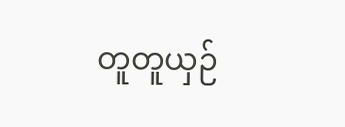တူတူယှဉ်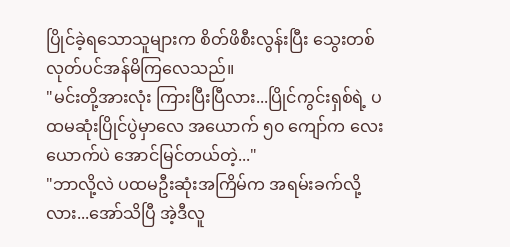ပြိုင်ခဲ့ရသောသူများက စိတ်ဖိစီးလွန်းပြီး သွေးတစ်လုတ်ပင်အန်မိကြလေသည်။
"မင်းတို့အားလုံး ကြားပြီးပြီလား...ပြိုင်ကွင်းရှစ်ရဲ့ ပထမဆုံးပြိုင်ပွဲမှာလေ အယောက် ၅၀ ကျော်က လေးယောက်ပဲ အောင်မြင်တယ်တဲ့..."
"ဘာလို့လဲ ပထမဦးဆုံးအကြိမ်က အရမ်းခက်လို့လား...အော်သိပြီ အဲ့ဒီလူ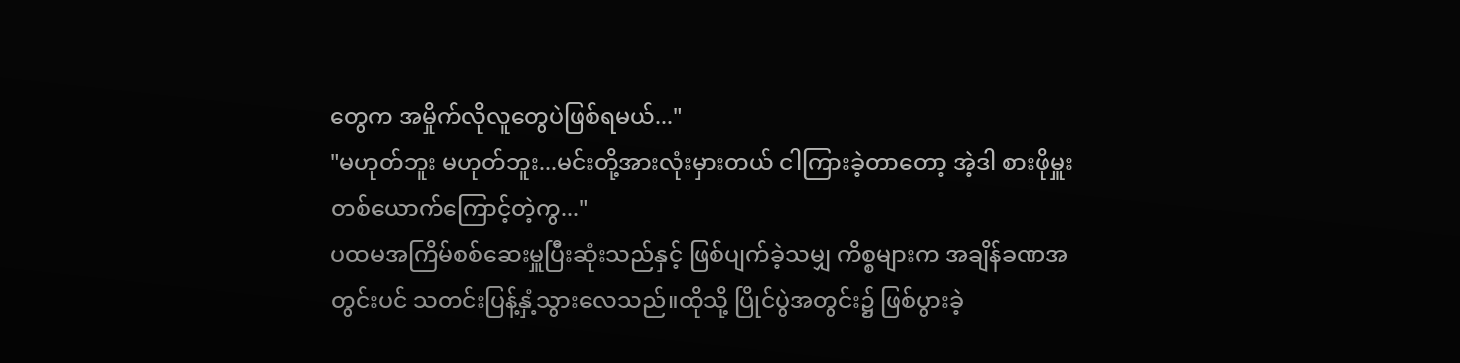တွေက အမှိုက်လိုလူတွေပဲဖြစ်ရမယ်..."
"မဟုတ်ဘူး မဟုတ်ဘူး...မင်းတို့အားလုံးမှားတယ် ငါကြားခဲ့တာတော့ အဲ့ဒါ စားဖိုမှူးတစ်ယောက်ကြောင့်တဲ့ကွ..."
ပထမအကြိမ်စစ်ဆေးမှူပြီးဆုံးသည်နှင့် ဖြစ်ပျက်ခဲ့သမျှ ကိစ္စများက အချိန်ခဏအတွင်းပင် သတင်းပြန့်နှံ့သွားလေသည်။ထိုသို့ ပြိုင်ပွဲအတွင်း၌ ဖြစ်ပွားခဲ့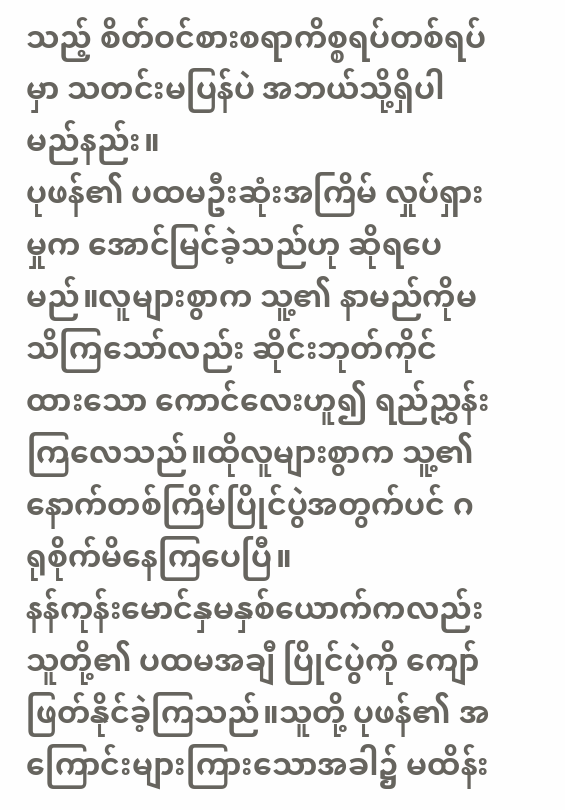သည့် စိတ်ဝင်စားစရာကိစ္စရပ်တစ်ရပ်မှာ သတင်းမပြန်ပဲ အဘယ်သို့ရှိပါမည်နည်း။
ပုဖန်၏ ပထမဦးဆုံးအကြိမ် လှုပ်ရှားမှုက အောင်မြင်ခဲ့သည်ဟု ဆိုရပေမည်။လူများစွာက သူ့၏ နာမည်ကိုမသိကြသော်လည်း ဆိုင်းဘုတ်ကိုင်ထားသော ကောင်လေးဟူ၍ ရည်ညွှန်းကြလေသည်။ထိုလူများစွာက သူ့၏ နောက်တစ်ကြိမ်ပြိုင်ပွဲအတွက်ပင် ဂရုစိုက်မိနေကြပေပြီ။
နန်ကုန်းမောင်နှမနှစ်ယောက်ကလည်း သူတို့၏ ပထမအချီ ပြိုင်ပွဲကို ကျော်ဖြတ်နိုင်ခဲ့ကြသည်။သူတို့ ပုဖန်၏ အကြောင်းများကြားသောအခါ၌ မထိန်း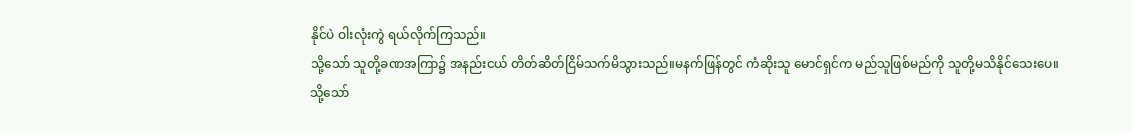နိုင်ပဲ ဝါးလုံးကွဲ ရယ်လိုက်ကြသည်။
သို့သော် သူတို့ခဏအကြာ၌ အနည်းငယ် တိတ်ဆိတ်ငြိမ်သက်မိသွားသည်။မနက်ဖြန်တွင် ကံဆိုးသူ မောင်ရှင်က မည်သူဖြစ်မည်ကို သူတို့မသိနိုင်သေးပေ။
သို့သော်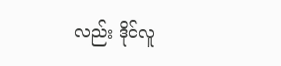လည်း ဒိုင်လူ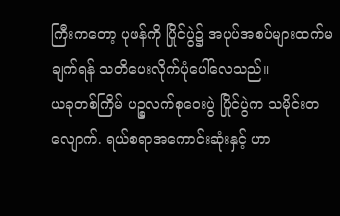ကြီးကတော့ ပုဖန်ကို ပြိုင်ပွဲ၌ အပုပ်အစပ်များထက်မချက်ရန် သတိပေးလိုက်ပုံပေါ်လေသည်။
ယခုတစ်ကြိမ် ပဉ္စလက်စုဝေးပွဲ ပြိုင်ပွဲက သမိုင်းတလျောက်. ရယ်စရာအကောင်းဆုံးနှင့် ဟာ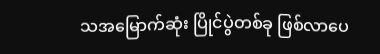သအမြောက်ဆုံး ပြိုင်ပွဲတစ်ခု ဖြစ်လာပေ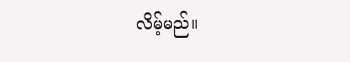လိမ့်မည်။